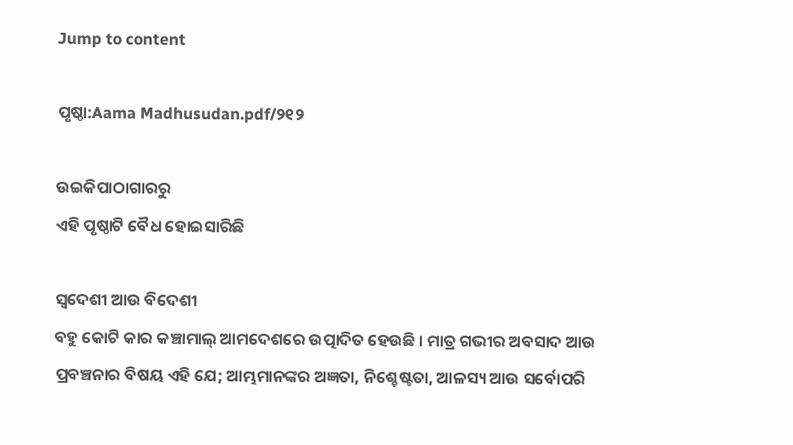Jump to content

ପୃଷ୍ଠା:Aama Madhusudan.pdf/୨୧୨

ଉଇକିପାଠାଗାର‌ରୁ
ଏହି ପୃଷ୍ଠାଟି ବୈଧ ହୋଇସାରିଛି

ସ୍ୱଦେଶୀ ଆଉ ବିଦେଶୀ
ବହୁ କୋଟି କାର କଞ୍ଚାମାଲ୍ ଆମଦେଶରେ ଉତ୍ପାଦିତ ହେଉଛି । ମାତ୍ର ଗଭୀର ଅବସାଦ ଆଉ ପ୍ରବଞ୍ଚନାର ବିଷୟ ଏହି ଯେ; ଆମ୍ଭମାନଙ୍କର ଅଜ୍ଞତା, ନିଶ୍ଚେଷ୍ଟତା, ଆଳସ୍ୟ ଆଉ ସର୍ବୋପରି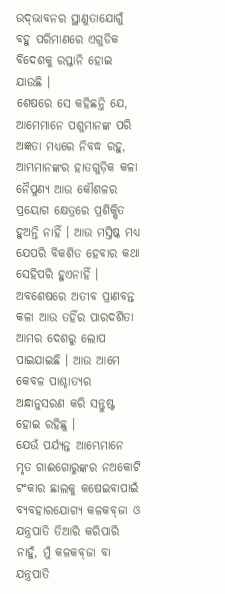ଉଦ୍‌ଭାବନର ସ୍ଥାଣୁତାଯୋଗୁଁ ବହୁ ପରିମାଣରେ ଏଗୁଡିକ ବିଦେଶକୁ ରପ୍ତାନି ହୋଇ ଯାଉଛି ।
ଶେଷରେ ସେ କହିଛନ୍ତି ଯେ, ଆମେମାନେ ପଶୁମାନଙ୍କ ପରି ଅଜ୍ଞତା ମଧ୍ୟରେ ନିବଦ୍ଧ ରହୁ, ଆମ୍ଭମାନଙ୍କର ହାତଗୁଡ଼ିକ କଳା ନୈପୁଣ୍ୟ ଆଉ କୌଶଳର ପ୍ରୟୋଗ କ୍ଷେତ୍ରରେ ପ୍ରଶିକ୍ଷିତ ହୁଅନ୍ତି ନାହିଁ । ଆଉ ମସ୍ତିଷ୍କ ମଧ୍ୟ ଯେପରି ବିକଶିତ ହେବାର କଥା ସେହିପରି ହୁଏନାହିଁ । ଅବଶେଷରେ ଅତୀବ ପ୍ରାଣବନ୍ତ କଳା ଆଉ ତହିଁର ପାରଦର୍ଶିତା ଆମର ଦେଶରୁ ଲୋପ ପାଇଯାଇଛି । ଆଉ ଆମେ କେବଳ ପାଶ୍ଚାତ୍ୟର ଅନ୍ଧାନୁସରଣ କରି ସନ୍ତୁଷ୍ଟ ହୋଇ ରହିଛୁ ।
ଯେଉଁ ପର୍ଯ୍ୟନ୍ତ ଆମ୍ଭେମାନେ ମୃତ ଗାଈଗୋରୁଙ୍କର ନଅକୋଟି ଟଂକାର ଛାଲକୁ କଷେଇବାପାଇଁ ବ୍ୟବହାରଯୋଗ୍ୟ କଳକବ୍‌ଜା ଓ ଯନ୍ତ୍ରପାତି ତିଆରି କରିପାରି ନାହୁଁ, ମୁଁ କଳକବ୍‌ଜା ବା ଯନ୍ତ୍ରପାତି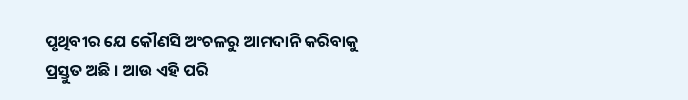ପୃଥିବୀର ଯେ କୌଣସି ଅଂଚଳରୁ ଆମଦାନି କରିବାକୁ ପ୍ରସ୍ତୁତ ଅଛି । ଆଉ ଏହି ପରି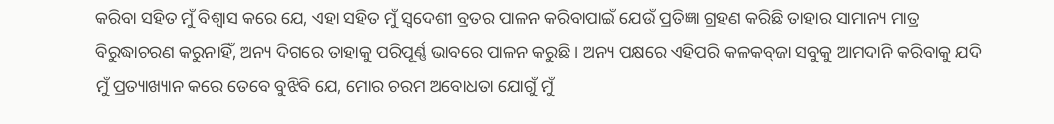କରିବା ସହିତ ମୁଁ ବିଶ୍ବାସ କରେ ଯେ, ଏହା ସହିତ ମୁଁ ସ୍ବଦେଶୀ ବ୍ରତର ପାଳନ କରିବାପାଇଁ ଯେଉଁ ପ୍ରତିଜ୍ଞା ଗ୍ରହଣ କରିଛି ତାହାର ସାମାନ୍ୟ ମାତ୍ର ବିରୁଦ୍ଧାଚରଣ କରୁନାହିଁ, ଅନ୍ୟ ଦିଗରେ ତାହାକୁ ପରିପୂର୍ଣ୍ଣ ଭାବରେ ପାଳନ କରୁଛି । ଅନ୍ୟ ପକ୍ଷରେ ଏହିପରି କଳକବ୍‌ଜା ସବୁକୁ ଆମଦାନି କରିବାକୁ ଯଦି ମୁଁ ପ୍ରତ୍ୟାଖ୍ୟାନ କରେ ତେବେ ବୁଝିବି ଯେ, ମୋର ଚରମ ଅବୋଧତା ଯୋଗୁଁ ମୁଁ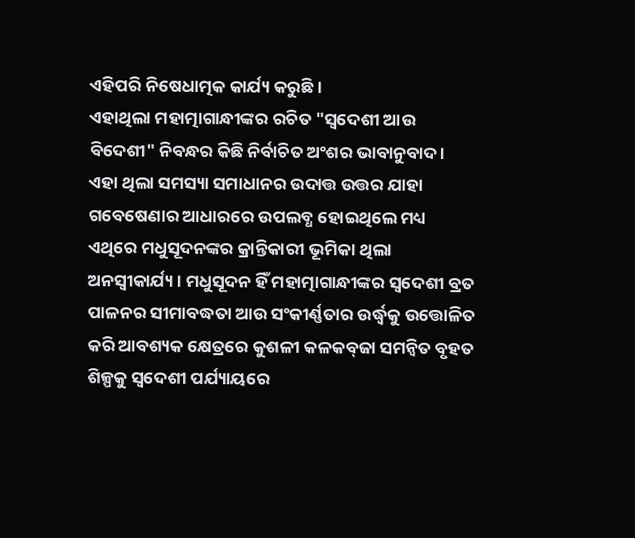ଏହିପରି ନିଷେଧାତ୍ମକ କାର୍ଯ୍ୟ କରୁଛି ।
ଏହାଥିଲା ମହାତ୍ମାଗାନ୍ଧୀଙ୍କର ରଚିତ "ସ୍ୱଦେଶୀ ଆଉ ବିଦେଶୀ" ନିବନ୍ଧର କିଛି ନିର୍ବାଚିତ ଅଂଶର ଭାବାନୁବାଦ । ଏହା ଥିଲା ସମସ୍ୟା ସମାଧାନର ଉଦାତ୍ତ ଉତ୍ତର ଯାହା ଗବେଷେଣାର ଆଧାରରେ ଉପଲବ୍ଧ ହୋଇଥିଲେ ମଧ୍ୟ ଏଥିରେ ମଧୁସୂଦନଙ୍କର କ୍ରାନ୍ତିକାରୀ ଭୂମିକା ଥିଲା ଅନସ୍ବୀକାର୍ଯ୍ୟ । ମଧୁସୂଦନ ହିଁ ମହାତ୍ମାଗାନ୍ଧୀଙ୍କର ସ୍ବଦେଶୀ ବ୍ରତ ପାଳନର ସୀମାବଦ୍ଧତା ଆଉ ସଂକୀର୍ଣ୍ଣତାର ଉର୍ଦ୍ଧ୍ୱକୁ ଉତ୍ତୋଳିତ କରି ଆବଶ୍ୟକ କ୍ଷେତ୍ରରେ କୁଶଳୀ କଳକବ୍‌ଜା ସମନ୍ବିତ ବୃହତ ଶିଳ୍ପକୁ ସ୍ୱଦେଶୀ ପର୍ଯ୍ୟାୟରେ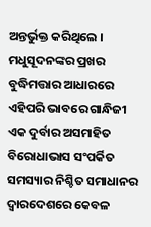ଅନ୍ତର୍ଭୁକ୍ତ କରିଥିଲେ । ମଧୁସୂଦନଙ୍କର ପ୍ରଖର ବୁଦ୍ଧିମତ୍ତାର ଆଧାରରେ ଏହିପରି ଭାବରେ ଗାନ୍ଧିଜୀ ଏକ ଦୁର୍ବାର ଅସମାହିତ ବିରୋଧାଭାସ ସଂପର୍କିତ ସମସ୍ୟାର ନିଶ୍ଚିତ ସମାଧାନର ଦ୍ବାରଦେଶରେ କେବଳ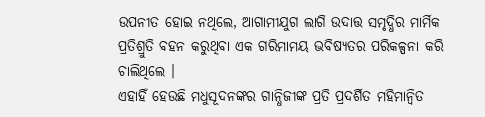ଉପନୀତ ହୋଇ ନଥିଲେ, ଆଗାମୀଯୁଗ ଲାଗି ଉଦାତ୍ତ ସମୃଦ୍ଧିର ମାର୍ମିକ ପ୍ରତିଶ୍ରୁତି ବହନ କରୁଥିବା ଏକ ଗରିମାମୟ ଭବିଷ୍ୟତର ପରିକଳ୍ପନା କରି ଚାଲିଥିଲେ ।
ଏହାହିଁ ହେଉଛି ମଧୁସୂଦନଙ୍କର ଗାନ୍ଧିଜୀଙ୍କ ପ୍ରତି ପ୍ରଦର୍ଶିତ ମହିମାନ୍ୱିତ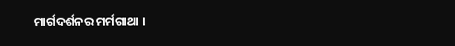ମାର୍ଗଦର୍ଶନର ମର୍ମଗାଥା ।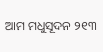ଆମ ମଧୁସୂଦନ ୨୧୩